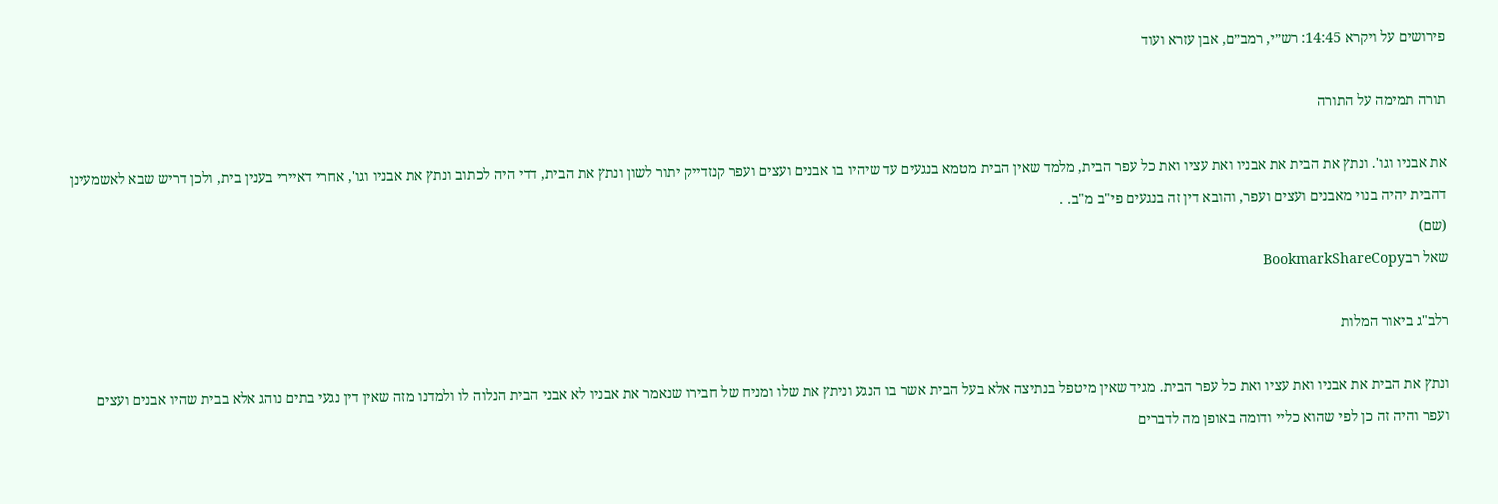פירושים על ויקרא 14:45: רש״י, רמב״ם, אבן עזרא ועוד

תורה תמימה על התורה

את אבניו וגו'. ונתץ את הבית את אבניו ואת עציו ואת כל עפר הבית, מלמד שאין הבית מטמא בנגעים עד שיהיו בו אבנים ועצים ועפר קנזדייק יתור לשון ונתץ את הבית, דדי היה לכתוב ונתץ את אבניו וגו', אחרי דאיירי בענין בית, ולכן דריש שבא לאשמעינן דהבית יהיה בנוי מאבנים ועצים ועפר, והובא דין זה בנגעים פי"ב מ"ב. .
(שם)
שאל רבBookmarkShareCopy

רלב"ג ביאור המלות

ונתץ את הבית את אבניו ואת עציו ואת כל עפר הבית. מגיד שאין מיטפל בנתיצה אלא בעל הבית אשר בו הנגע וניתץ את שלו ומניח של חבירו שנאמר את אבניו לא אבני הבית הנלוה לו ולמדנו מזה שאין דין נגעי בתים נוהג אלא בבית שהיו אבנים ועצים ועפר והיה זה כן לפי שהוא כליי ודומה באופן מה לדברים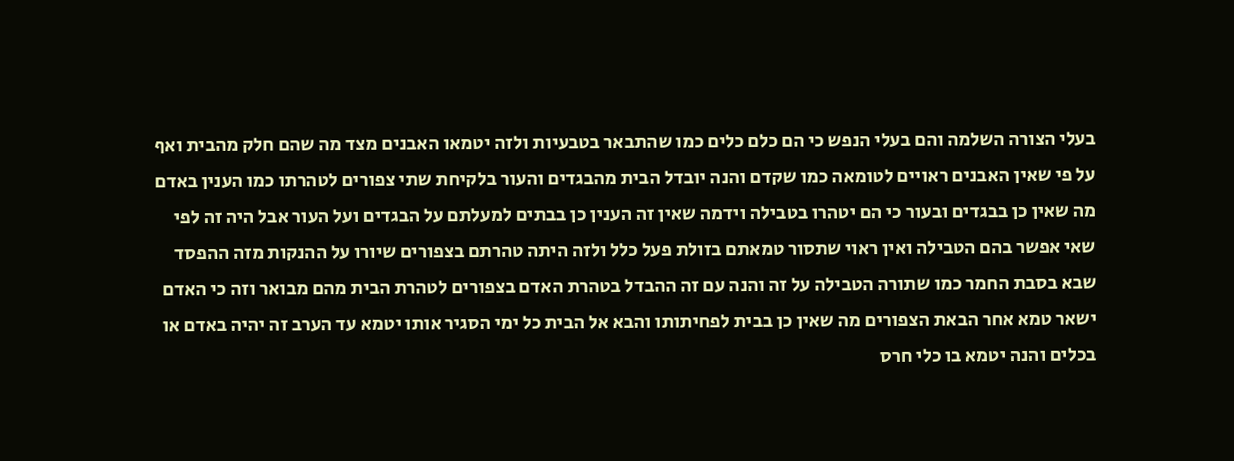בעלי הצורה השלמה והם בעלי הנפש כי הם כלם כלים כמו שהתבאר בטבעיות ולזה יטמאו האבנים מצד מה שהם חלק מהבית ואף על פי שאין האבנים ראויים לטומאה כמו שקדם והנה יובדל הבית מהבגדים והעור בלקיחת שתי צפורים לטהרתו כמו הענין באדם מה שאין כן בבגדים ובעור כי הם יטהרו בטבילה וידמה שאין זה הענין כן בבתים למעלתם על הבגדים ועל העור אבל היה זה לפי שאי אפשר בהם הטבילה ואין ראוי שתסור טמאתם בזולת פעל כלל ולזה היתה טהרתם בצפורים שיורו על ההנקות מזה ההפסד שבא בסבת החמר כמו שתורה הטבילה על זה והנה עם זה ההבדל בטהרת האדם בצפורים לטהרת הבית מהם מבואר וזה כי האדם ישאר טמא אחר הבאת הצפורים מה שאין כן בבית לפחיתותו והבא אל הבית כל ימי הסגיר אותו יטמא עד הערב זה יהיה באדם או בכלים והנה יטמא בו כלי חרס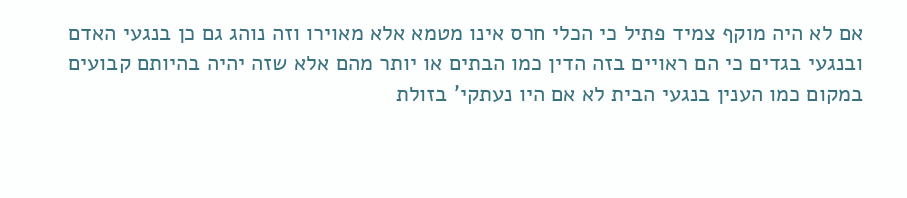אם לא היה מוקף צמיד פתיל כי הכלי חרס אינו מטמא אלא מאוירו וזה נוהג גם כן בנגעי האדם ובנגעי בגדים כי הם ראויים בזה הדין כמו הבתים או יותר מהם אלא שזה יהיה בהיותם קבועים במקום כמו הענין בנגעי הבית לא אם היו נעתקי' בזולת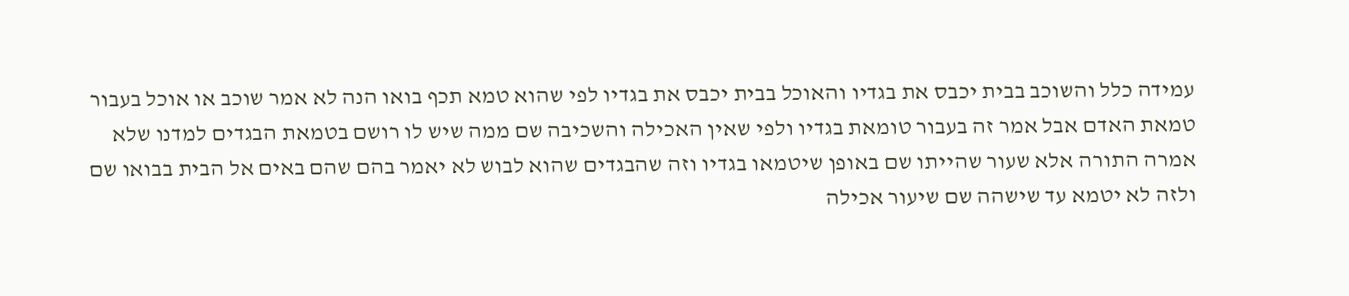עמידה כלל והשוכב בבית יכבס את בגדיו והאוכל בבית יכבס את בגדיו לפי שהוא טמא תכף בואו הנה לא אמר שוכב או אוכל בעבור טמאת האדם אבל אמר זה בעבור טומאת בגדיו ולפי שאין האכילה והשכיבה שם ממה שיש לו רושם בטמאת הבגדים למדנו שלא אמרה התורה אלא שעור שהייתו שם באופן שיטמאו בגדיו וזה שהבגדים שהוא לבוש לא יאמר בהם שהם באים אל הבית בבואו שם ולזה לא יטמא עד שישהה שם שיעור אכילה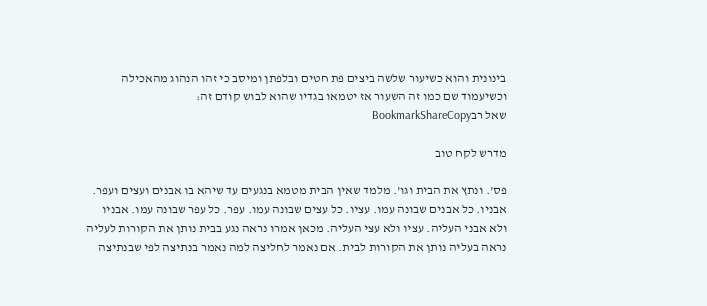בינונית והוא כשיעור שלשה ביצים פת חטים ובלפתן ומיסב כי זהו הנהוג מהאכילה וכשיעמוד שם כמו זה השעור אז יטמאו בגדיו שהוא לבוש קודם זה:
שאל רבBookmarkShareCopy

מדרש לקח טוב

פס'. ונתץ את הבית וגו'. מלמד שאין הבית מטמא בנגעים עד שיהא בו אבנים ועצים ועפר. אבניו. כל אבנים שבונה עמו. עציו. כל עצים שבונה עמו. עפר. כל עפר שבונה עמו. אבניו ולא אבני העליה. עציו ולא עצי העליה. מכאן אמרו נראה נגע בבית נותן את הקורות לעליה נראה בעליה נותן את הקורות לבית. אם נאמר לחליצה למה נאמר בנתיצה לפי שבנתיצה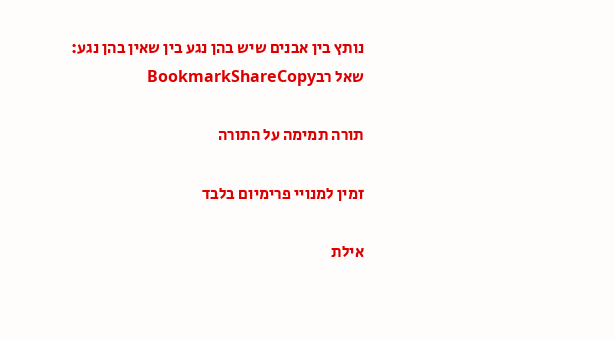נותץ בין אבנים שיש בהן נגע בין שאין בהן נגע:
שאל רבBookmarkShareCopy

תורה תמימה על התורה

זמין למנויי פרימיום בלבד

אילת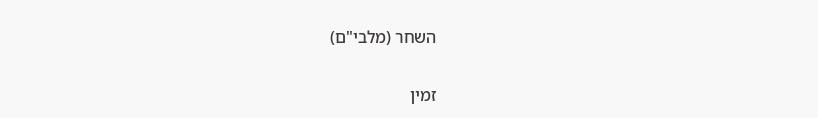השחר (מלבי"ם)

זמין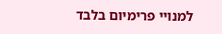למנויי פרימיום בלבד